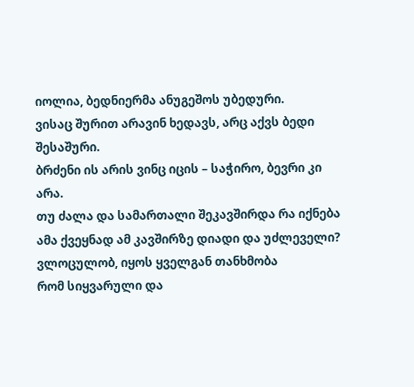იოლია, ბედნიერმა ანუგეშოს უბედური.
ვისაც შურით არავინ ხედავს, არც აქვს ბედი შესაშური.
ბრძენი ის არის ვინც იცის – საჭირო, ბევრი კი არა.
თუ ძალა და სამართალი შეკავშირდა რა იქნება
ამა ქვეყნად ამ კავშირზე დიადი და უძლეველი?
ვლოცულობ, იყოს ყველგან თანხმობა
რომ სიყვარული და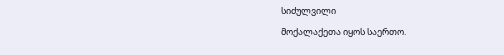სიძულვილი
მოქალაქეთა იყოს საერთო.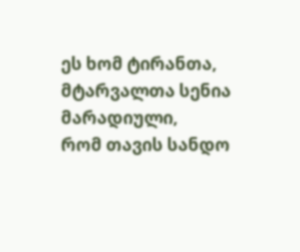ეს ხომ ტირანთა, მტარვალთა სენია მარადიული,
რომ თავის სანდო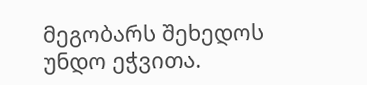მეგობარს შეხედოს უნდო ეჭვითა.